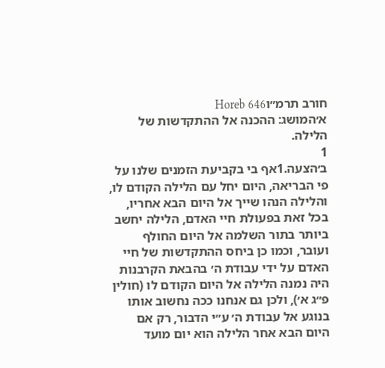חורב תרמ״וHoreb 646
א׳המושג: ההכנה אל ההתקדשות של הלילה.
1
ב׳הצעה.1אף בי בקביעת הזמנים שלנו על פי הבריאה, היום יחל עם הלילה הקודם לו, והלילה הנהו שייך אל היום הבא אחריו, בכל זאת בפעולת חיי האדם, הלילה יחשב ביותר בתור השלמה אל היום החולף ועובר, וכמו כן ביחס ההתקדשות של חיי האדם על ידי עבודת ה׳ בהבאת הקרבנות היה נמנה הלילה אל היום הקודם לו (חולין פ״ג א׳), ולכן גם אנחנו ככה נחשוב אותו בנוגע אל עבודת ה׳ ע״י הדבור, רק אם היום הבא אחר הלילה הוא יום מועד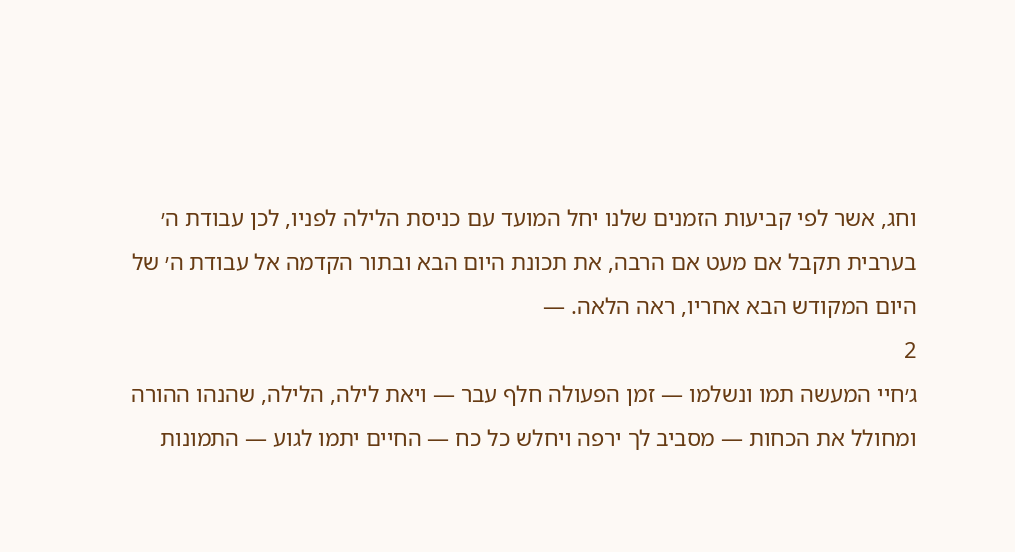וחג, אשר לפי קביעות הזמנים שלנו יחל המועד עם כניסת הלילה לפניו, לכן עבודת ה׳ בערבית תקבל אם מעט אם הרבה, את תכונת היום הבא ובתור הקדמה אל עבודת ה׳ של היום המקודש הבא אחריו, ראה הלאה. —
2
ג׳חיי המעשה תמו ונשלמו — זמן הפעולה חלף עבר — ויאת לילה, הלילה, שהנהו ההורה ומחולל את הכחות — מסביב לך ירפה ויחלש כל כח — החיים יתמו לגוע — התמונות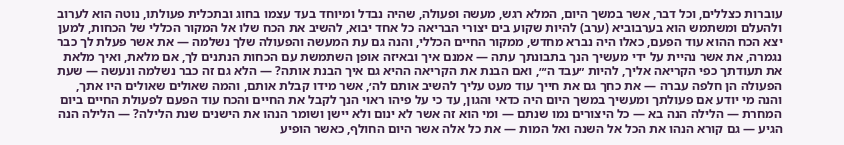עוברות כצללים, וכל דבר, אשר במשך היום, המלא רגש, מעשה ופעולה, שהיה נבדל ומיוחד בעד עצמו בחוג ובתכלית פעולתו, נוטה הוא לערוב ולהעלם ומשתמש הוא בערבוביא (ערב) להיות שקוע בים יצורי הבריאה כל אחד יבוא, להשיב את הכח שלו אל המקור הכללי של הכחות, למען יצא הכח ההוא עוד הפעם, כאלו היה נברא מחדש, ממקור החיים הכללי, והנה גם עת המעשה והפעולה שלך נשלמה — את אשר פעלת לך כבר נגמרה, את אשר נהיית על ידי מעשיך הנך בתבונתך עתה — אמנם איך ובאיזה אופן השתמשת עם הכחות הנתנים לך, אם מלאת, ואיך מלאת את תעודתך כפי הקריאה אליך, להיות ״עבד ה׳״, ואם הבנת את הקריאה ההיא גם איך הבנת אותה? — הלא גם זה כבר נשלמה ונעשה — שעת הפעולה הן חלפה עברה — את כחך גם את חייך עוד מעט עליך להשיב אותם לה׳, אשר מידו קבלת אותם, והמה שאולים שאולים היו אתך, והנה מי יודע אם פעולתך ומעשיך במשך היום היה כדאי והגון, עד כי על פיהו ראוי הנך לקבל את החיים והכח עוד הפעם לפעולת החיים ביום המחרת — הלילה הנה בא — כל היצורים נמו שנתם — ומי הוא זה אשר לא ינום ולא יישן ושומר הנהו את הישנים שנת הלילה? — הלילה הנה הגיע — גם קורא הנהו את הכל אל השנה ואל המות — את כל אלה אשר היום החולף, כאשר הופיע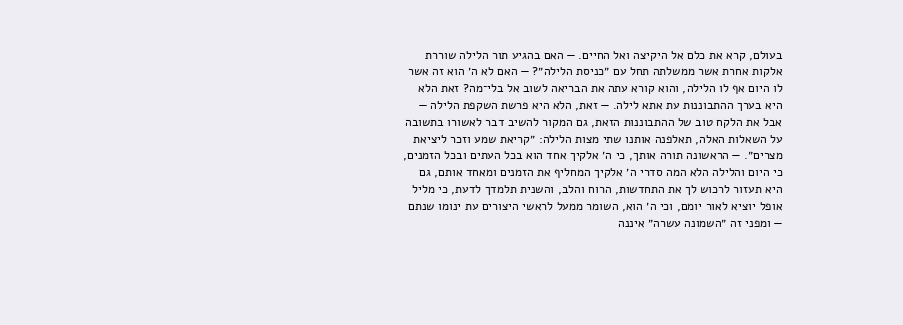בעולם, קרא את כלם אל היקיצה ואל החיים. — האם בהגיע תור הלילה שוררת אלקות אחרת אשר ממשלתה תחל עם ״כניסת הלילה״? — האם לא ה׳ הוא זה אשר לו היום אף לו הלילה, והוא קורא עתה את הבריאה לשוב אל בלי־מה? זאת הלא היא בערך ההתבוננות עת אתא לילה. — זאת, הלא היא פרשת השקפת הלילה — אבל את הלקח טוב של ההתבוננות הזאת, גם המקור להשיב דבר לאשורו בתשובה על השאלות האלה, תאלפנה אותנו שתי מצות הלילה: ״קריאת שמע וזכר ליציאת מצרים״. — הראשונה תורה אותך, כי ה׳ אלקיך אחד הוא בכל העתים ובכל הזמנים, כי היום והלילה הלא המה סדרי ה׳ אלקיך המחליף את הזמנים ומאחד אותם, גם היא תעזור לרכוש לך את התחדשות, הרוח והלב, והשנית תלמדך לדעת, כי מליל אופל יוציא לאור יומם, וכי ה׳ הוא, השומר ממעל לראשי היצורים עת ינומו שנתם — ומפני זה ״השמונה עשרה״ איננה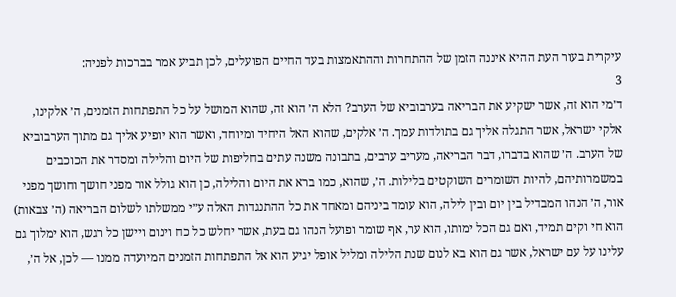עיקרית בעור העת ההיא איננה הזמן של ההתחרות וההתאמצות בעד החיים הפועלים, לכן תביע אמר בברכות לפניה:
3
ד׳מי הוא זה, אשר ישקיע את הבריאה בערבוביא של הערב? הלא ה׳ הוא זה, שהוא המושל על כל התפתחות הזמנים, ה׳ אלקינו, אלקי ישראל, אשר התגלה אליך גם בתולדות עמך. ה׳ אלקים, שהוא האל היחיד ומיוחד, ואשר הוא יופיע אליך גם מתוך הערבוביא של הערב. ה׳ שהוא בדברו, דבר הבריאה, מעריב ערבים, בתבונה משנה עתים בחליפות של היום והלילה ומסדר את הכוכבים במשמרותיהם, להיות השומרים השוקטים בלילות. ה׳, שהוא, כמו ברא את היום והלילה, כן הוא גולל אור מפני חושך וחושך מפני אור, ה׳ הנהו המבדיל בין יום ובין לילה, הוא עומד ביניהם ומאחד את כל ההתנגדות האלה ע״י ממשלתו לשלום הבריאה (ה׳ צבאות) הוא חי וקים תמיד, ואם גם הכל ימותו, הוא ער, אף שומר ופועל הנהו גם בעת, אשר יחלש כל כח וינום ויישן כל רגש, הוא ימלוך גם עלינו על עם ישראל, אשר גם הוא בא לנום שנת הלילה ומליל אופל יגיע הוא אל התפתחות הזמנים המיועדה ממנו — לכן, אל ה׳,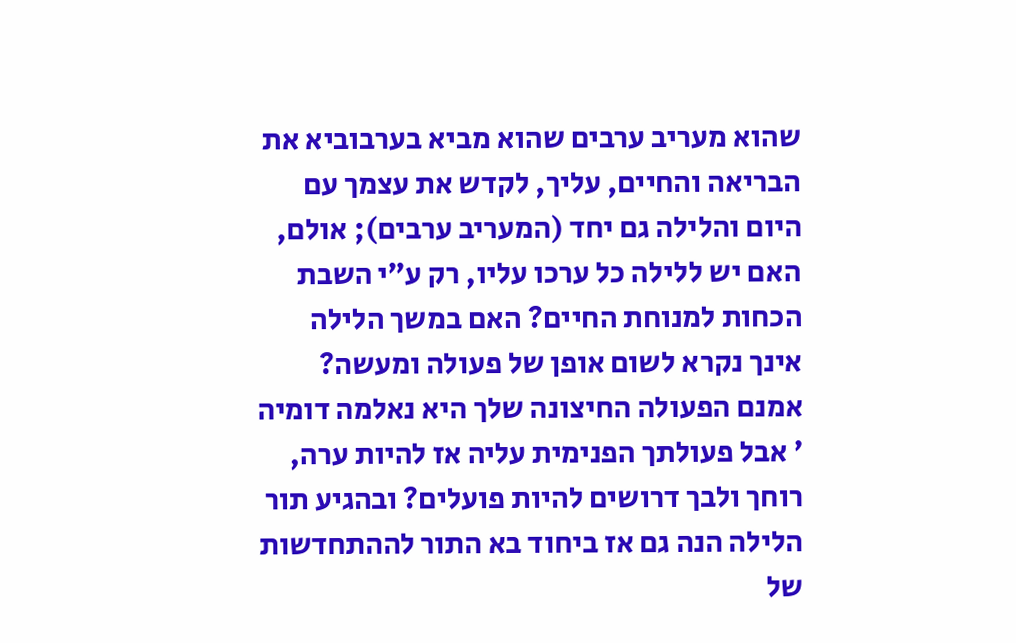שהוא מעריב ערבים שהוא מביא בערבוביא את הבריאה והחיים, עליך, לקדש את עצמך עם היום והלילה גם יחד (המעריב ערבים); אולם, האם יש ללילה כל ערכו עליו, רק ע״י השבת הכחות למנוחת החיים? האם במשך הלילה אינך נקרא לשום אופן של פעולה ומעשה? אמנם הפעולה החיצונה שלך היא נאלמה דומיה ׳ אבל פעולתך הפנימית עליה אז להיות ערה, רוחך ולבך דרושים להיות פועלים? ובהגיע תור הלילה הנה גם אז ביחוד בא התור לההתחדשות של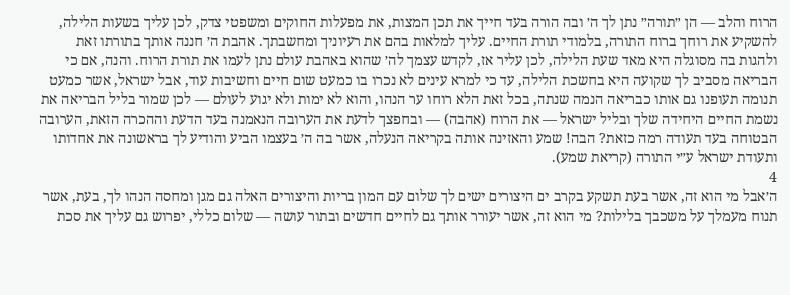הרוח והלב — הן ״תורה״ נתן לך ה׳ ובה הורה בעד חייך את תכן המצות, את מפעלות החוקים ומשפטי צדק, לכן עליך בשעות הלילה, להשקיע את רוחך ברוח התורה, בלמודי תורת החיים. עליך למלאות בהם את רעיוניך ומחשבתך. אהבת ה׳ חננה אותך בתורתו זאת ולהגות בה מסוגלה היא מאד שעת הלילה, לכן עליר אז, לקדש עצמך לה׳ שהוא באהבת עולם נתן לעמו את תורת הרוח. והנה, אם כי הבריאה מסביב לך שקועה היא בחשכת הלילה, עד כי למרא עינים לא נכרו בו כמעט שום חיים וחשיבות עוד, אבל ישראל, אשר כמעט תנומה תעופנו גם אותו כבריאה הנמה שנתה, בכל זאת הלא רוחו ער הנהו, והוא לא ימות ולא יגוע לעולם — לכן שמור בליל הבריאה את נשמת החיים היחידה שלך ובליל ישראל — את הרוח (אהבה) — ובחפצך לדעת את הערובה הנאמנה בעד הדעת וההכרה הזאת, הערובה הבטוחה בעד תעודה רמה כזאת? הבה! שמע והאזינה אותה בקריאה הנעלה, אשר בה ה׳ בעצמו הביע והודיע לך בראשונה את אחדותו ותעודת ישראל ע״י התורה (קריאת שמע).
4
ה׳אבל מי הוא זה, אשר בעת תשקע בקרב ים היצורים ישים לך שלום עם המון בריות והיצורים האלה גם מגן ומחסה הנהו לך, בעת, אשר תנוח מעמלך על משכבך בלילות? מי הוא זה, אשר יעורר אותך גם לחיים חדשים ובתור עושה — שלום כללי, יפרוש גם עליך את סכת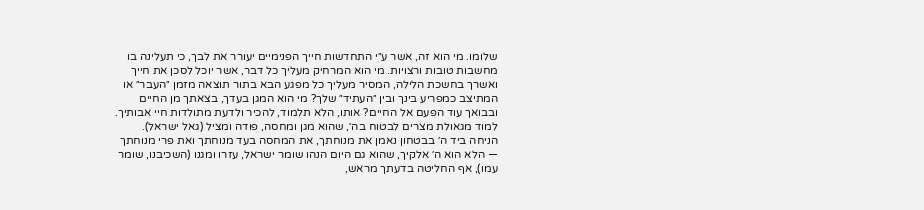שלומו. מי הוא זה, אשר ע״י התחדשות חייך הפנימיים יעורר את לבך, כי תעלינה בו מחשבות טובות ורצויות. מי הוא המרחיק מעליך כל דבר, אשר יוכל לסכן את חייך ואשרך בחשכת הלילה, המסיר מעליך כל מפגע הבא בתור תוצאה מזמן ״העבר״ או המתיצב כמפריע בינך ובין ״העתיד״ שלך? מי הוא המגן בעדך, בצאתך מן החיים ובבואך עוד הפעם אל החיים? אותו, הלא תלמוד, להכיר ולדעת מתולדות חיי אבותיך. למוד מגאולת מצרים לבטוח בה׳, שהוא מגן ומחסה, פודה ומציל (גאל ישראל). הניחה ביד ה׳ בבטחון נאמן את מנוחתך, את המחסה בעד מנוחתך ואת פרי מנוחתך — הלא הוא ה׳ אלקיך, שהוא גם היום הנהו שומר ישראל, עזרו ומגנו (השכיבנו, שומר עמו), אף החליטה בדעתך מראש,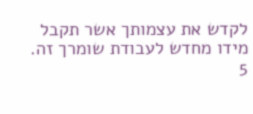לקדש את עצמותך אשר תקבל מידו מחדש לעבודת שומרך זה.
5